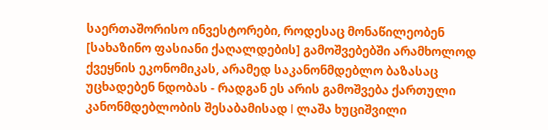საერთაშორისო ინვესტორები, როდესაც მონაწილეობენ [სახაზინო ფასიანი ქაღალდების] გამოშვებებში არამხოლოდ ქვეყნის ეკონომიკას, არამედ საკანონმდებლო ბაზასაც უცხადებენ ნდობას - რადგან ეს არის გამოშვება ქართული კანონმდებლობის შესაბამისად l ლაშა ხუციშვილი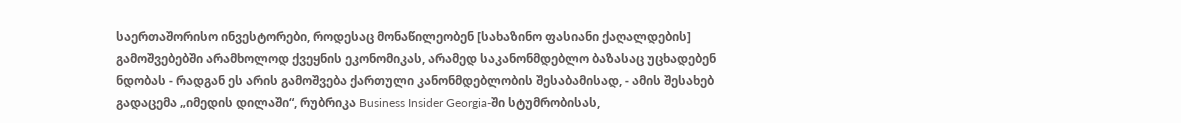საერთაშორისო ინვესტორები, როდესაც მონაწილეობენ [სახაზინო ფასიანი ქაღალდების] გამოშვებებში არამხოლოდ ქვეყნის ეკონომიკას, არამედ საკანონმდებლო ბაზასაც უცხადებენ ნდობას - რადგან ეს არის გამოშვება ქართული კანონმდებლობის შესაბამისად, - ამის შესახებ გადაცემა „იმედის დილაში“, რუბრიკა Business Insider Georgia-ში სტუმრობისას,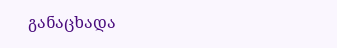განაცხადა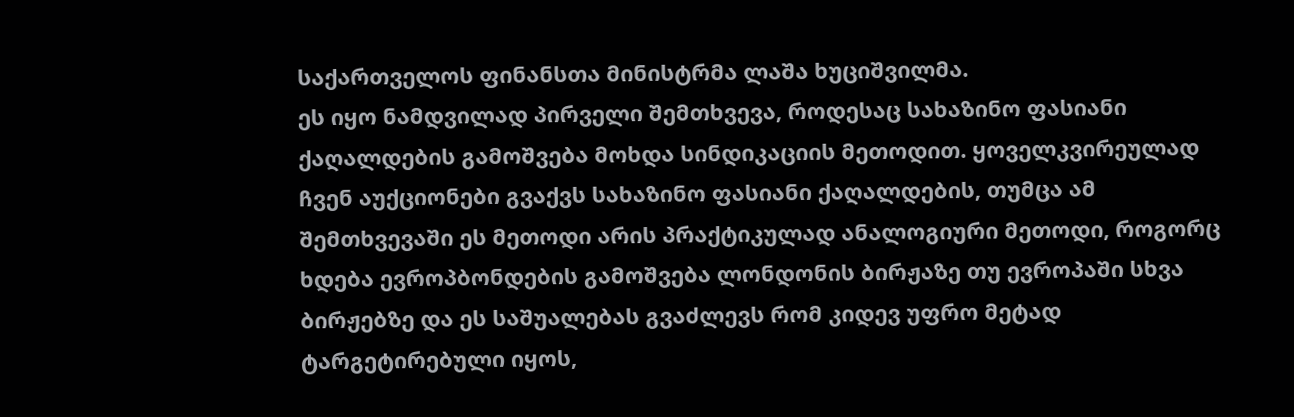საქართველოს ფინანსთა მინისტრმა ლაშა ხუციშვილმა.
ეს იყო ნამდვილად პირველი შემთხვევა, როდესაც სახაზინო ფასიანი ქაღალდების გამოშვება მოხდა სინდიკაციის მეთოდით. ყოველკვირეულად ჩვენ აუქციონები გვაქვს სახაზინო ფასიანი ქაღალდების, თუმცა ამ შემთხვევაში ეს მეთოდი არის პრაქტიკულად ანალოგიური მეთოდი, როგორც ხდება ევროპბონდების გამოშვება ლონდონის ბირჟაზე თუ ევროპაში სხვა ბირჟებზე და ეს საშუალებას გვაძლევს რომ კიდევ უფრო მეტად ტარგეტირებული იყოს,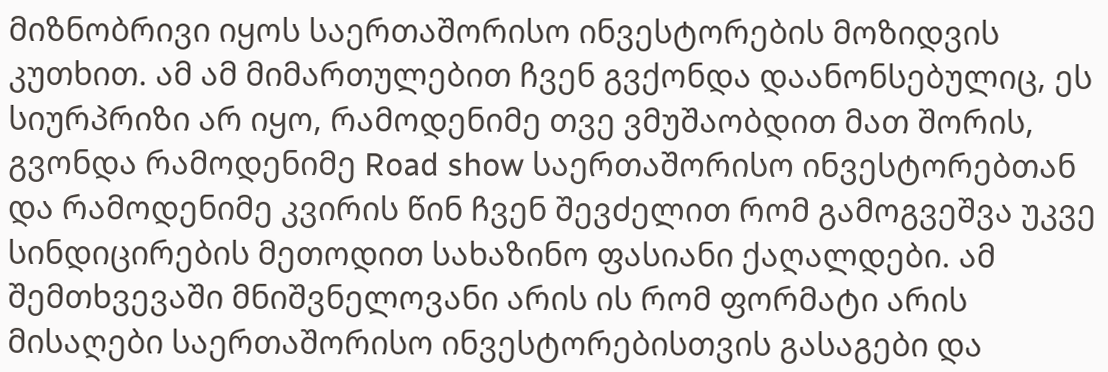მიზნობრივი იყოს საერთაშორისო ინვესტორების მოზიდვის კუთხით. ამ ამ მიმართულებით ჩვენ გვქონდა დაანონსებულიც, ეს სიურპრიზი არ იყო, რამოდენიმე თვე ვმუშაობდით მათ შორის, გვონდა რამოდენიმე Road show საერთაშორისო ინვესტორებთან და რამოდენიმე კვირის წინ ჩვენ შევძელით რომ გამოგვეშვა უკვე სინდიცირების მეთოდით სახაზინო ფასიანი ქაღალდები. ამ შემთხვევაში მნიშვნელოვანი არის ის რომ ფორმატი არის მისაღები საერთაშორისო ინვესტორებისთვის გასაგები და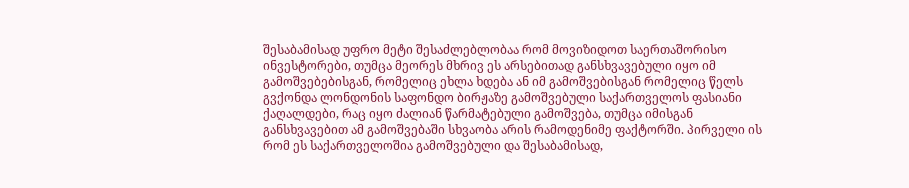შესაბამისად უფრო მეტი შესაძლებლობაა რომ მოვიზიდოთ საერთაშორისო ინვესტორები, თუმცა მეორეს მხრივ ეს არსებითად განსხვავებული იყო იმ გამოშვებებისგან, რომელიც ეხლა ხდება ან იმ გამოშვებისგან რომელიც წელს გვქონდა ლონდონის საფონდო ბირჟაზე გამოშვებული საქართველოს ფასიანი ქაღალდები, რაც იყო ძალიან წარმატებული გამოშვება, თუმცა იმისგან განსხვავებით ამ გამოშვებაში სხვაობა არის რამოდენიმე ფაქტორში. პირველი ის რომ ეს საქართველოშია გამოშვებული და შესაბამისად,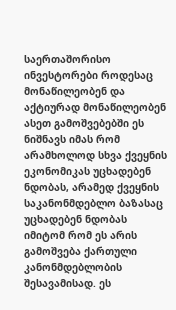საერთაშორისო ინვესტორები როდესაც მონაწილეობენ და აქტიურად მონაწილეობენ ასეთ გამოშვებებში ეს ნიშნავს იმას რომ არამხოლოდ სხვა ქვეყნის ეკონომიკას უცხადებენ ნდობას, არამედ ქვეყნის საკანონმდებლო ბაზასაც უცხადებენ ნდობას იმიტომ რომ ეს არის გამოშვება ქართული კანონმდებლობის შესავამისად. ეს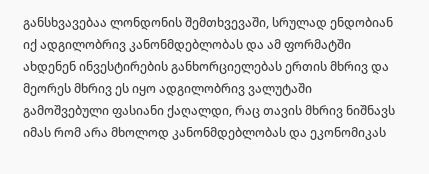განსხვავებაა ლონდონის შემთხვევაში, სრულად ენდობიან იქ ადგილობრივ კანონმდებლობას და ამ ფორმატში ახდენენ ინვესტირების განხორციელებას ერთის მხრივ და მეორეს მხრივ ეს იყო ადგილობრივ ვალუტაში გამოშვებული ფასიანი ქაღალდი, რაც თავის მხრივ ნიშნავს იმას რომ არა მხოლოდ კანონმდებლობას და ეკონომიკას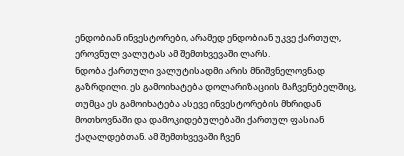ენდობიან ინვესტორები, არამედ ენდობიან უკვე ქართულ, ეროვნულ ვალუტას ამ შემთხვევაში ლარს.
ნდობა ქართული ვალუტისადმი არის მნიშვნელოვნად გაზრდილი. ეს გამოიხატება დოლარიზაციის მაჩვენებელშიც, თუმცა ეს გამოიხატება ასევე ინვესტორების მხრიდან მოთხოვნაში და დამოკიდებულებაში ქართულ ფასიან ქაღალდებთან. ამ შემთხვევაში ჩვენ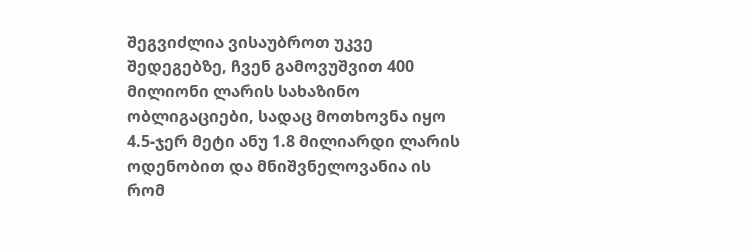შეგვიძლია ვისაუბროთ უკვე შედეგებზე, ჩვენ გამოვუშვით 400 მილიონი ლარის სახაზინო ობლიგაციები, სადაც მოთხოვნა იყო 4.5-ჯერ მეტი ანუ 1.8 მილიარდი ლარის ოდენობით და მნიშვნელოვანია ის რომ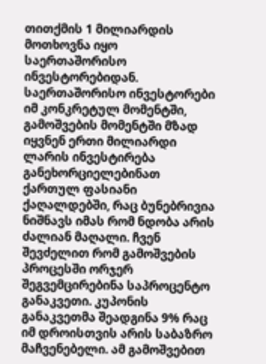თითქმის 1 მილიარდის მოთხოვნა იყო საერთაშორისო ინვესტორებიდან. საერთაშორისო ინვესტორები იმ კონკრეტულ მომენტში, გამოშვების მომენტში მზად იყვნენ ერთი მილიარდი ლარის ინვესტირება განეხორციელებინათ ქართულ ფასიანი ქაღალდებში, რაც ბუნებრივია ნიშნავს იმას რომ ნდობა არის ძალიან მაღალი. ჩვენ შევძელით რომ გამოშვების პროცესში ორჯერ შეგვემცირებინა საპროცენტო განაკვეთი. კუპონის განაკვეთმა შეადგინა 9% რაც იმ დროისთვის არის საბაზრო მაჩვენებელი. ამ გამოშვებით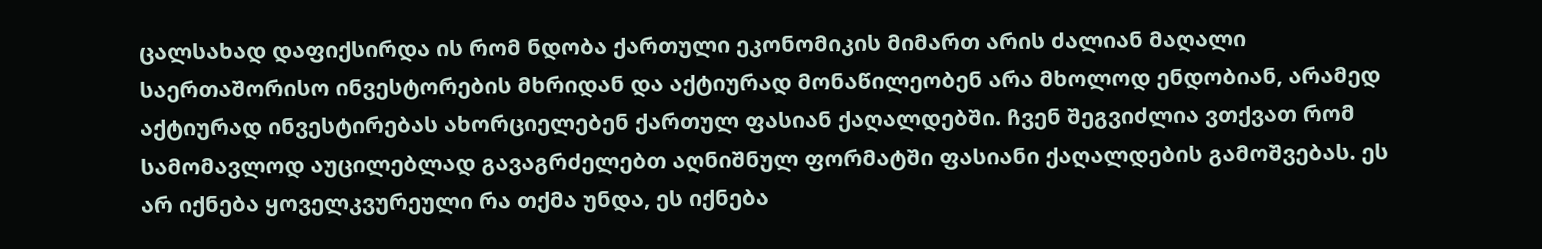ცალსახად დაფიქსირდა ის რომ ნდობა ქართული ეკონომიკის მიმართ არის ძალიან მაღალი საერთაშორისო ინვესტორების მხრიდან და აქტიურად მონაწილეობენ არა მხოლოდ ენდობიან, არამედ აქტიურად ინვესტირებას ახორციელებენ ქართულ ფასიან ქაღალდებში. ჩვენ შეგვიძლია ვთქვათ რომ სამომავლოდ აუცილებლად გავაგრძელებთ აღნიშნულ ფორმატში ფასიანი ქაღალდების გამოშვებას. ეს არ იქნება ყოველკვურეული რა თქმა უნდა, ეს იქნება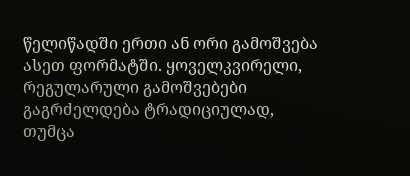წელიწადში ერთი ან ორი გამოშვება ასეთ ფორმატში. ყოველკვირელი, რეგულარული გამოშვებები გაგრძელდება ტრადიციულად, თუმცა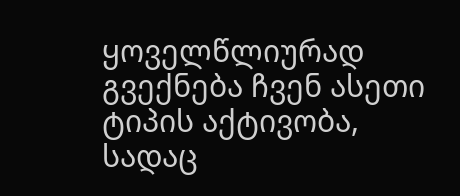ყოველწლიურად გვექნება ჩვენ ასეთი ტიპის აქტივობა, სადაც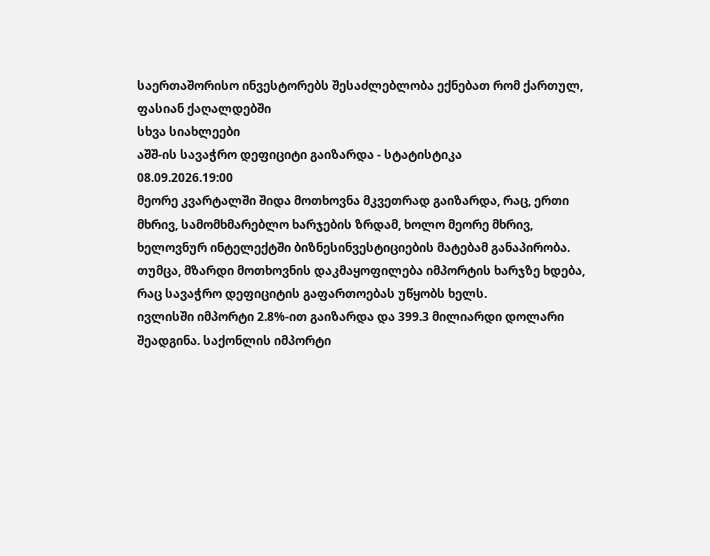საერთაშორისო ინვესტორებს შესაძლებლობა ექნებათ რომ ქართულ, ფასიან ქაღალდებში
სხვა სიახლეები
აშშ-ის სავაჭრო დეფიციტი გაიზარდა - სტატისტიკა
08.09.2026.19:00
მეორე კვარტალში შიდა მოთხოვნა მკვეთრად გაიზარდა, რაც, ერთი მხრივ, სამომხმარებლო ხარჯების ზრდამ, ხოლო მეორე მხრივ, ხელოვნურ ინტელექტში ბიზნესინვესტიციების მატებამ განაპირობა. თუმცა, მზარდი მოთხოვნის დაკმაყოფილება იმპორტის ხარჯზე ხდება, რაც სავაჭრო დეფიციტის გაფართოებას უწყობს ხელს.
ივლისში იმპორტი 2.8%-ით გაიზარდა და 399.3 მილიარდი დოლარი შეადგინა. საქონლის იმპორტი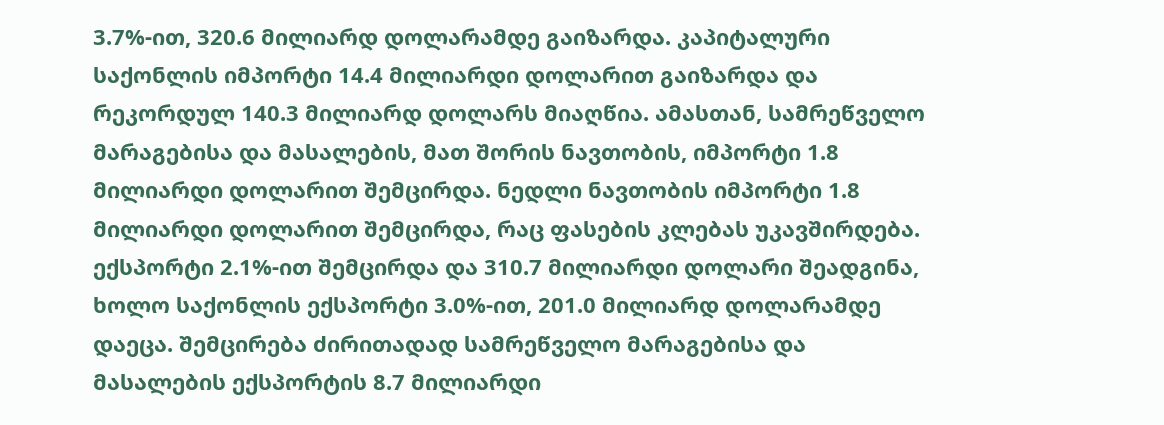3.7%-ით, 320.6 მილიარდ დოლარამდე გაიზარდა. კაპიტალური საქონლის იმპორტი 14.4 მილიარდი დოლარით გაიზარდა და რეკორდულ 140.3 მილიარდ დოლარს მიაღწია. ამასთან, სამრეწველო მარაგებისა და მასალების, მათ შორის ნავთობის, იმპორტი 1.8 მილიარდი დოლარით შემცირდა. ნედლი ნავთობის იმპორტი 1.8 მილიარდი დოლარით შემცირდა, რაც ფასების კლებას უკავშირდება.
ექსპორტი 2.1%-ით შემცირდა და 310.7 მილიარდი დოლარი შეადგინა, ხოლო საქონლის ექსპორტი 3.0%-ით, 201.0 მილიარდ დოლარამდე დაეცა. შემცირება ძირითადად სამრეწველო მარაგებისა და მასალების ექსპორტის 8.7 მილიარდი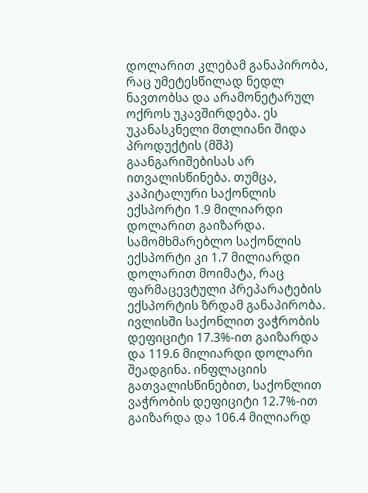დოლარით კლებამ განაპირობა, რაც უმეტესწილად ნედლ ნავთობსა და არამონეტარულ ოქროს უკავშირდება. ეს უკანასკნელი მთლიანი შიდა პროდუქტის (მშპ) გაანგარიშებისას არ ითვალისწინება. თუმცა, კაპიტალური საქონლის ექსპორტი 1.9 მილიარდი დოლარით გაიზარდა. სამომხმარებლო საქონლის ექსპორტი კი 1.7 მილიარდი დოლარით მოიმატა, რაც ფარმაცევტული პრეპარატების ექსპორტის ზრდამ განაპირობა.
ივლისში საქონლით ვაჭრობის დეფიციტი 17.3%-ით გაიზარდა და 119.6 მილიარდი დოლარი შეადგინა. ინფლაციის გათვალისწინებით, საქონლით ვაჭრობის დეფიციტი 12.7%-ით გაიზარდა და 106.4 მილიარდ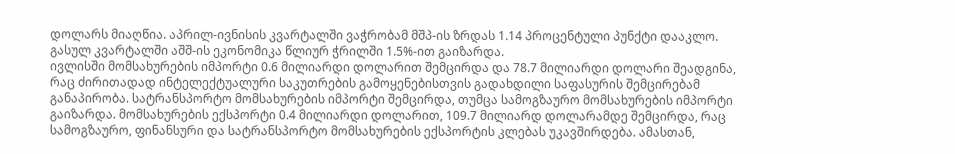დოლარს მიაღწია. აპრილ-ივნისის კვარტალში ვაჭრობამ მშპ-ის ზრდას 1.14 პროცენტული პუნქტი დააკლო. გასულ კვარტალში აშშ-ის ეკონომიკა წლიურ ჭრილში 1.5%-ით გაიზარდა.
ივლისში მომსახურების იმპორტი 0.6 მილიარდი დოლარით შემცირდა და 78.7 მილიარდი დოლარი შეადგინა, რაც ძირითადად ინტელექტუალური საკუთრების გამოყენებისთვის გადახდილი საფასურის შემცირებამ განაპირობა. სატრანსპორტო მომსახურების იმპორტი შემცირდა, თუმცა სამოგზაურო მომსახურების იმპორტი გაიზარდა. მომსახურების ექსპორტი 0.4 მილიარდი დოლარით, 109.7 მილიარდ დოლარამდე შემცირდა, რაც სამოგზაურო, ფინანსური და სატრანსპორტო მომსახურების ექსპორტის კლებას უკავშირდება. ამასთან,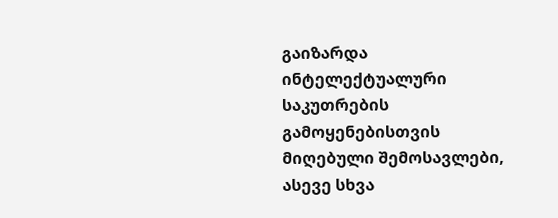გაიზარდა ინტელექტუალური საკუთრების გამოყენებისთვის მიღებული შემოსავლები, ასევე სხვა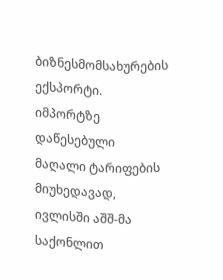ბიზნესმომსახურების ექსპორტი.
იმპორტზე დაწესებული მაღალი ტარიფების მიუხედავად, ივლისში აშშ-მა საქონლით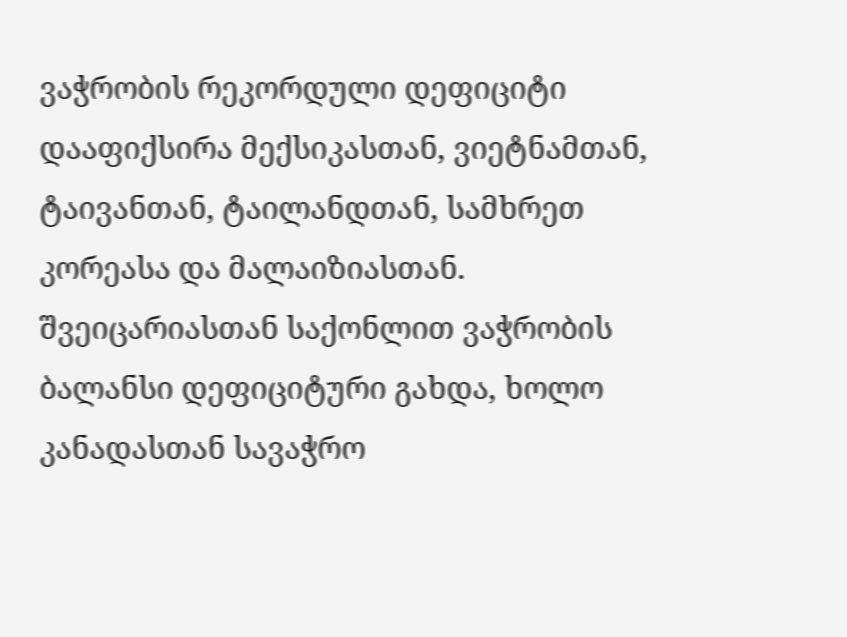ვაჭრობის რეკორდული დეფიციტი დააფიქსირა მექსიკასთან, ვიეტნამთან, ტაივანთან, ტაილანდთან, სამხრეთ კორეასა და მალაიზიასთან.
შვეიცარიასთან საქონლით ვაჭრობის ბალანსი დეფიციტური გახდა, ხოლო კანადასთან სავაჭრო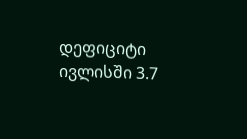დეფიციტი ივლისში 3.7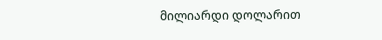მილიარდი დოლარით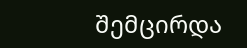შემცირდა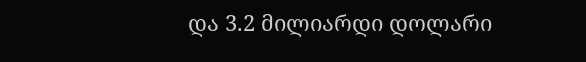და 3.2 მილიარდი დოლარი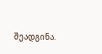შეადგინა.